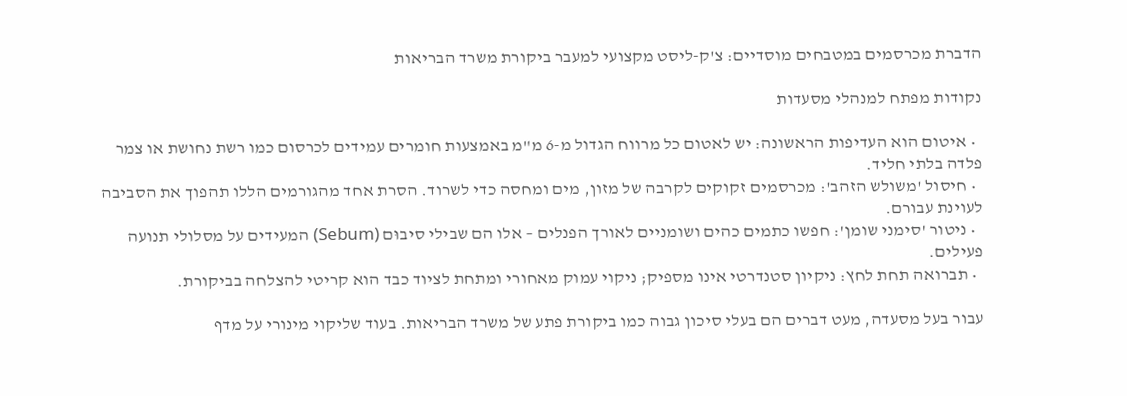הדברת מכרסמים במטבחים מוסדיים: צ'ק-ליסט מקצועי למעבר ביקורת משרד הבריאות

נקודות מפתח למנהלי מסעדות

  • איטום הוא העדיפות הראשונה: יש לאטום כל מרווח הגדול מ-6 מ"מ באמצעות חומרים עמידים לכרסום כמו רשת נחושת או צמר פלדה בלתי חליד.
  • חיסול 'משולש הזהב': מכרסמים זקוקים לקרבה של מזון, מים ומחסה כדי לשרוד. הסרת אחד מהגורמים הללו תהפוך את הסביבה לעוינת עבורם.
  • ניטור 'סימני שומן': חפשו כתמים כהים ושומניים לאורך הפנלים – אלו הם שבילי סיבוּם (Sebum) המעידים על מסלולי תנועה פעילים.
  • תברואה תחת לחץ: ניקיון סטנדרטי אינו מספיק; ניקוי עמוק מאחורי ומתחת לציוד כבד הוא קריטי להצלחה בביקורת.

עבור בעל מסעדה, מעט דברים הם בעלי סיכון גבוה כמו ביקורת פתע של משרד הבריאות. בעוד שליקוי מינורי על מדף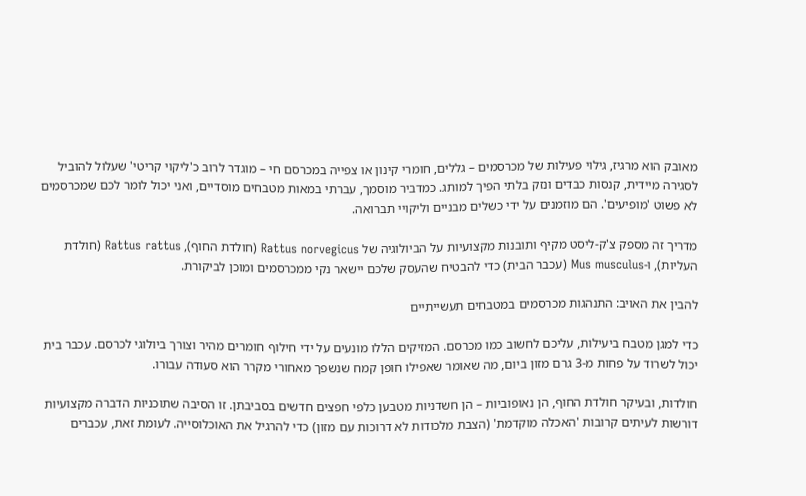מאובק הוא מרגיז, גילוי פעילות של מכרסמים – גללים, חומרי קינון או צפייה במכרסם חי – מוגדר לרוב כ'ליקוי קריטי' שעלול להוביל לסגירה מיידית, קנסות כבדים ונזק בלתי הפיך למותג. כמדביר מוסמך, עברתי במאות מטבחים מוסדיים, ואני יכול לומר לכם שמכרסמים לא פשוט 'מופיעים'. הם מוזמנים על ידי כשלים מבניים וליקויי תברואה.

מדריך זה מספק צ'ק-ליסט מקיף ותובנות מקצועיות על הביולוגיה של Rattus norvegicus (חולדת החוף), Rattus rattus (חולדת העליות), ו-Mus musculus (עכבר הבית) כדי להבטיח שהעסק שלכם יישאר נקי ממכרסמים ומוכן לביקורת.

להבין את האויב: התנהגות מכרסמים במטבחים תעשייתיים

כדי למגן מטבח ביעילות, עליכם לחשוב כמו מכרסם. המזיקים הללו מונעים על ידי חילוף חומרים מהיר וצורך ביולוגי לכרסם. עכבר בית יכול לשרוד על פחות מ-3 גרם מזון ביום, מה שאומר שאפילו חופן קמח שנשפך מאחורי מקרר הוא סעודה עבורו.

חולדות, ובעיקר חולדת החוף, הן נאופוביות – הן חשדניות מטבען כלפי חפצים חדשים בסביבתן. זו הסיבה שתוכניות הדברה מקצועיות דורשות לעיתים קרובות 'האכלה מוקדמת' (הצבת מלכודות לא דרוכות עם מזון) כדי להרגיל את האוכלוסייה. לעומת זאת, עכברים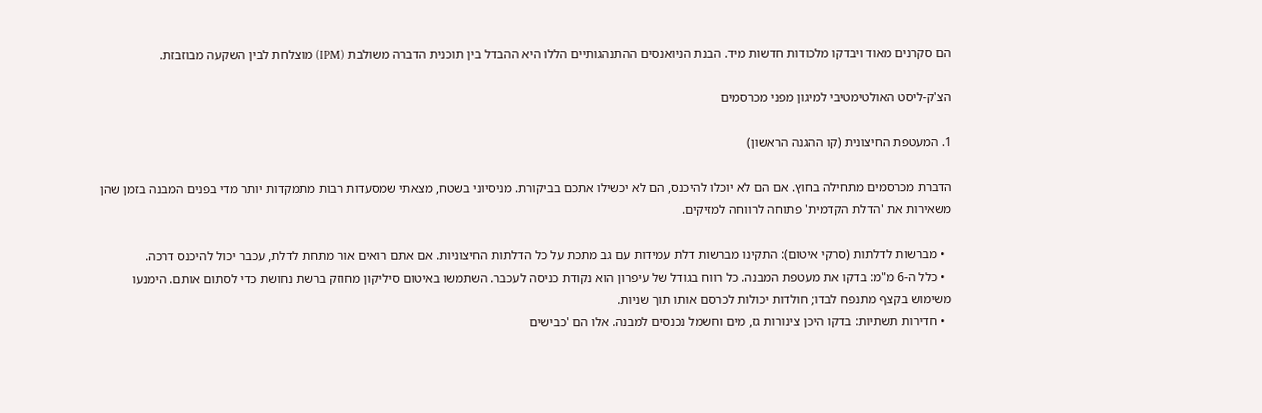הם סקרנים מאוד ויבדקו מלכודות חדשות מיד. הבנת הניואנסים ההתנהגותיים הללו היא ההבדל בין תוכנית הדברה משולבת (IPM) מוצלחת לבין השקעה מבוזבזת.

הצ'ק-ליסט האולטימטיבי למיגון מפני מכרסמים

1. המעטפת החיצונית (קו ההגנה הראשון)

הדברת מכרסמים מתחילה בחוץ. אם הם לא יוכלו להיכנס, הם לא יכשילו אתכם בביקורת. מניסיוני בשטח, מצאתי שמסעדות רבות מתמקדות יותר מדי בפנים המבנה בזמן שהן משאירות את 'הדלת הקדמית' פתוחה לרווחה למזיקים.

  • מברשות לדלתות (סרקי איטום): התקינו מברשות דלת עמידות עם גב מתכת על כל הדלתות החיצוניות. אם אתם רואים אור מתחת לדלת, עכבר יכול להיכנס דרכה.
  • כלל ה-6 מ"מ: בדקו את מעטפת המבנה. כל רווח בגודל של עיפרון הוא נקודת כניסה לעכבר. השתמשו באיטום סיליקון מחוזק ברשת נחושת כדי לסתום אותם. הימנעו משימוש בקצף מתנפח לבדו; חולדות יכולות לכרסם אותו תוך שניות.
  • חדירות תשתיות: בדקו היכן צינורות גז, מים וחשמל נכנסים למבנה. אלו הם 'כבישים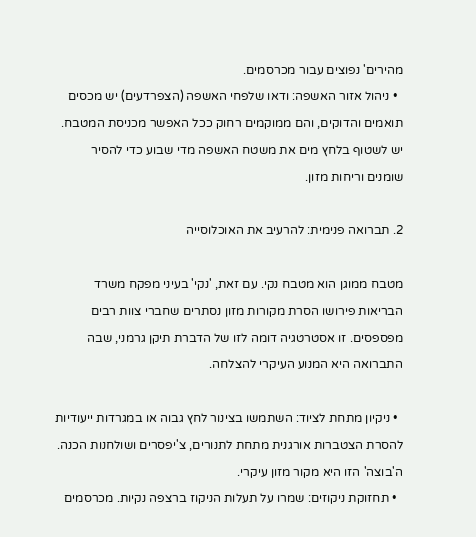מהירים' נפוצים עבור מכרסמים.
  • ניהול אזור האשפה: ודאו שלפחי האשפה (הצפרדעים) יש מכסים תואמים והדוקים, והם ממוקמים רחוק ככל האפשר מכניסת המטבח. יש לשטוף בלחץ מים את משטח האשפה מדי שבוע כדי להסיר שומנים וריחות מזון.

2. תברואה פנימית: להרעיב את האוכלוסייה

מטבח ממוגן הוא מטבח נקי. עם זאת, 'נקי' בעיני מפקח משרד הבריאות פירושו הסרת מקורות מזון נסתרים שחברי צוות רבים מפספסים. זו אסטרטגיה דומה לזו של הדברת תיקן גרמני, שבה התברואה היא המנוע העיקרי להצלחה.

  • ניקיון מתחת לציוד: השתמשו בצינור לחץ גבוה או במגרדות ייעודיות להסרת הצטברות אורגנית מתחת לתנורים, צ'יפסרים ושולחנות הכנה. ה'בוצה' הזו היא מקור מזון עיקרי.
  • תחזוקת ניקוזים: שמרו על תעלות הניקוז ברצפה נקיות. מכרסמים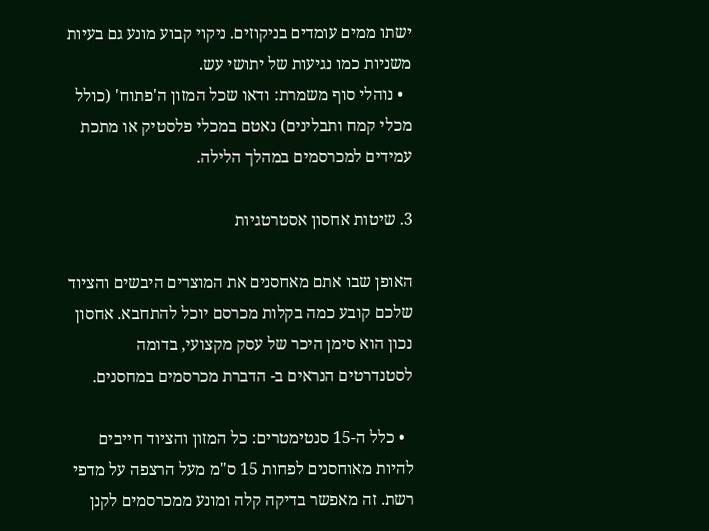ישתו ממים עומדים בניקוזים. ניקוי קבוע מונע גם בעיות משניות כמו נגיעות של יתושי עש.
  • נוהלי סוף משמרת: ודאו שכל המזון ה'פתוח' (כולל מכלי קמח ותבלינים) נאטם במכלי פלסטיק או מתכת עמידים למכרסמים במהלך הלילה.

3. שיטות אחסון אסטרטגיות

האופן שבו אתם מאחסנים את המוצרים היבשים והציוד שלכם קובע כמה בקלות מכרסם יוכל להתחבא. אחסון נכון הוא סימן היכר של עסק מקצועי, בדומה לסטנדרטים הנראים ב- הדברת מכרסמים במחסנים.

  • כלל ה-15 סנטימטרים: כל המזון והציוד חייבים להיות מאוחסנים לפחות 15 ס"מ מעל הרצפה על מדפי רשת. זה מאפשר בדיקה קלה ומונע ממכרסמים לקנן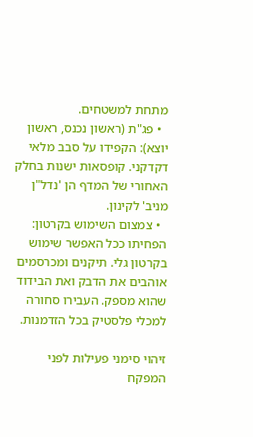מתחת למשטחים.
  • פג"ת (ראשון נכנס, ראשון יוצא): הקפידו על סבב מלאי דקדקני. קופסאות ישנות בחלק האחורי של המדף הן 'נדל"ן מניב' לקינון.
  • צמצום השימוש בקרטון: הפחיתו ככל האפשר שימוש בקרטון גלי. תיקנים ומכרסמים אוהבים את הדבק ואת הבידוד שהוא מספק. העבירו סחורה למכלי פלסטיק בכל הזדמנות.

זיהוי סימני פעילות לפני המפקח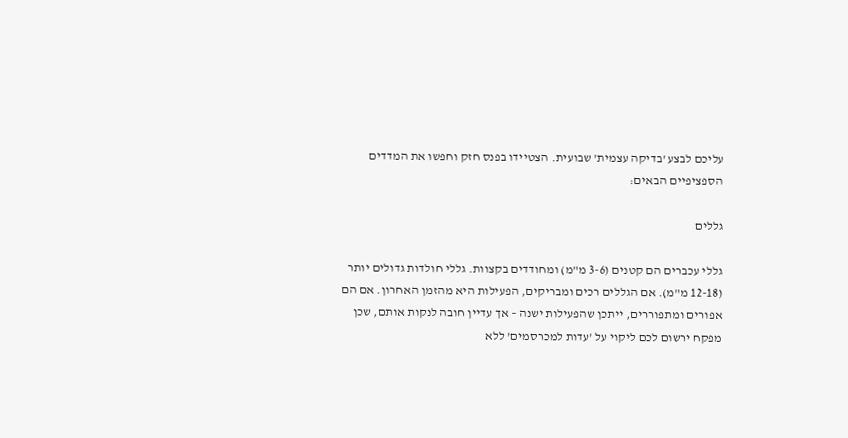עליכם לבצע 'בדיקה עצמית' שבועית. הצטיידו בפנס חזק וחפשו את המדדים הספציפיים הבאים:

גללים

גללי עכברים הם קטנים (3-6 מ"מ) ומחודדים בקצוות. גללי חולדות גדולים יותר (12-18 מ"מ). אם הגללים רכים ומבריקים, הפעילות היא מהזמן האחרון. אם הם אפורים ומתפוררים, ייתכן שהפעילות ישנה – אך עדיין חובה לנקות אותם, שכן מפקח ירשום לכם ליקוי על 'עדות למכרסמים' ללא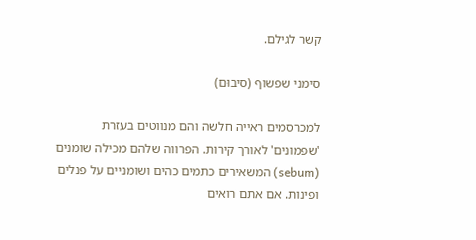קשר לגילם.

סימני שפשוף (סיבוּם)

למכרסמים ראייה חלשה והם מנווטים בעזרת 'שפמונים' לאורך קירות. הפרווה שלהם מכילה שומנים (sebum) המשאירים כתמים כהים ושומניים על פנלים ופינות. אם אתם רואים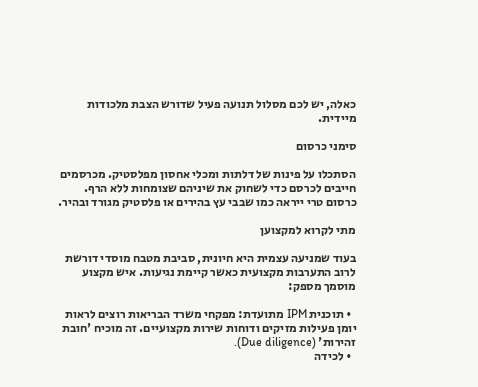כאלה, יש לכם מסלול תנועה פעיל שדורש הצבת מלכודות מיידית.

סימני כרסום

הסתכלו על פינות של דלתות ומכלי אחסון מפלסטיק. מכרסמים חייבים לכרסם כדי לשחוק את שיניהם שצומחות ללא הרף. כרסום טרי ייראה כמו שבבי עץ בהירים או פלסטיק מגורד ובהיר.

מתי לקרוא למקצוען

בעוד שמניעה עצמית היא חיונית, סביבת מטבח מוסדי דורשת לרוב התערבות מקצועית כאשר קיימת נגיעות. איש מקצוע מוסמך מספק:

  • תוכנית IPM מתועדת: מפקחי משרד הבריאות רוצים לראות יומן פעילות מזיקים ודוחות שירות מקצועיים. זה מוכיח 'חובת זהירות' (Due diligence).
  • לכידה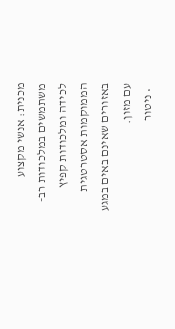מכנית: אנשי מקצוע משתמשים במלכודות רב-לכידה ומלכודות קפיץ הממוקמות אסטרטגית באזורים שאינם באים במגע עם מזון.
  • ניטור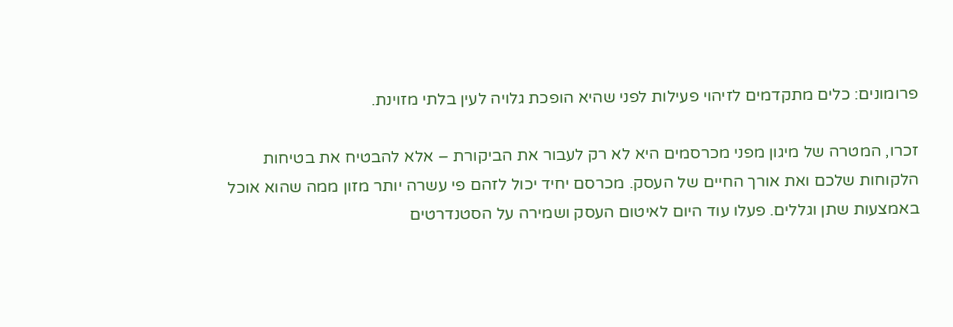פרומונים: כלים מתקדמים לזיהוי פעילות לפני שהיא הופכת גלויה לעין בלתי מזוינת.

זכרו, המטרה של מיגון מפני מכרסמים היא לא רק לעבור את הביקורת – אלא להבטיח את בטיחות הלקוחות שלכם ואת אורך החיים של העסק. מכרסם יחיד יכול לזהם פי עשרה יותר מזון ממה שהוא אוכל באמצעות שתן וגללים. פעלו עוד היום לאיטום העסק ושמירה על הסטנדרטים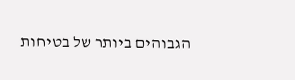הגבוהים ביותר של בטיחות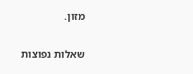מזון.

שאלות נפוצות